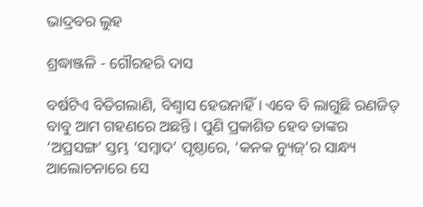ଭାଦ୍ରବର ଲୁହ

ଶ୍ରଦ୍ଧାଞ୍ଜଳି - ଗୌରହରି ଦାସ

ବର୍ଷଟିଏ ବିତିଗଲାଣି, ବିଶ୍ବାସ ହେଉନାହିଁ। ଏବେ ବି ଲାଗୁଛି ରଣଜିତ୍‌ ବାବୁ ଆମ ଗହଣରେ ଅଛନ୍ତି। ପୁଣି ପ୍ରକାଶିତ ହେବ ତାଙ୍କର ‘ଅପ୍ରସଙ୍ଗ’ ସ୍ତମ୍ଭ ‘ସମ୍ବାଦ’ ପୃଷ୍ଠାରେ, ‘କନକ ନ୍ୟୁଜ୍‌’ର ସାନ୍ଧ୍ୟ ଆଲୋଚନାରେ ସେ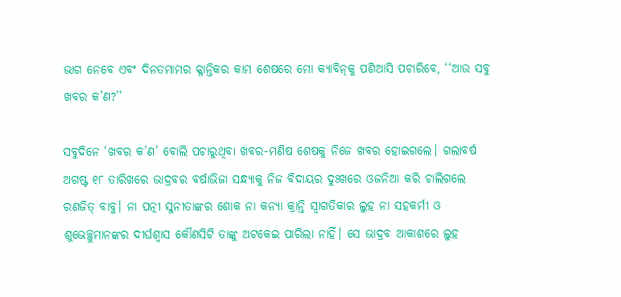ଭାଗ ନେବେ ଏବଂ ଦିନତମାମର କ୍ଳାନ୍ତିକର କାମ ଶେଷରେ ମୋ କ୍ୟାବିନ୍‌କୁ ପଶିଆସି ପଚାରିବେ, ‘‘ଆଉ ସବୁ ଖବର କ’ଣ?’’

ସବୁଦିନେ ‘ଖବର କ’ଣ’ ବୋଲି ପଚାରୁଥିବା ଖବର-ମଣିଷ ଶେଷକୁ ନିଜେ ଖବର ହୋଇଗଲେ। ଗଲାବର୍ଷ ଅଗଷ୍ଟ ୧୮ ତାରିଖରେ ଭାଦ୍ରବର ବର୍ଷାଭିଜା ସନ୍ଧ୍ୟାକୁ ନିଜ ବିଦାୟର ଦୁଃଖରେ ଓଜନିଆ କରି ଚାଲିଗଲେ ରଣଜିତ୍‌ ବାବୁ। ନା ପତ୍ନୀ ସୁନୀତାଙ୍କର ଶୋକ ନା କନ୍ୟା କ୍ରାନ୍ତି ସ୍ବାଗତିକାର ଲୁହ ନା ସହକର୍ମୀ ଓ ଶୁଭେଚ୍ଛୁମାନଙ୍କର ଦୀର୍ଘଶ୍ବାସ କୌଣସିଟି ତାଙ୍କୁ ଅଟକେଇ ପାରିଲା ନାହିଁ। ସେ ଭାଦ୍ରବ ଆକାଶରେ ଲୁହ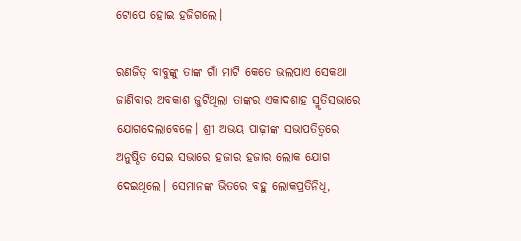ଟୋପେ ହୋଇ ହଜିଗଲେ।

ରଣଜିତ୍‌ ବାବୁଙ୍କୁ ତାଙ୍କ ଗାଁ ମାଟି କେତେ ଭଲପାଏ ସେକଥା ଜାଣିବାର ଅବକାଶ ଜୁଟିଥିଲା ତାଙ୍କର ଏକାଦଶାହ ସ୍ମୃତିସଭାରେ ଯୋଗଦେଲାବେଳେ। ଶ୍ରୀ ଅଭୟ ପାଢ଼ୀଙ୍କ ସଭାପତିତ୍ବରେ ଅନୁଷ୍ଠିତ ସେଇ ସଭାରେ ହଜାର ହଜାର ଲୋକ ଯୋଗ ଦେଇଥିଲେ। ସେମାନଙ୍କ ଭିତରେ ବହୁ ଲୋକପ୍ରତିନିଧି,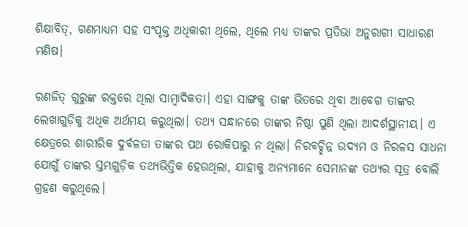ଶିକ୍ଷାବିତ୍‌, ଗଣମାଧ୍ୟମ ସହ ସଂପୃକ୍ତ ଅଧିକାରୀ ଥିଲେ, ଥିଲେ ମଧ୍ୟ ତାଙ୍କର ପ୍ରତିଭା ଅନୁରାଗୀ ସାଧାରଣ ମଣିଷ।

ରଣଜିତ୍‌ ଗୁରୁଙ୍କ ରକ୍ତରେ ଥିଲା ସାମ୍ବାଦିକତା। ଏହା ସାଙ୍ଗକୁ ତାଙ୍କ ଭିତରେ ଥିବା ଆବେଗ ତାଙ୍କର ଲେଖାଗୁଡ଼ିକୁ ଅଧିକ ଅର୍ଥମୟ କରୁଥିଲା। ତଥ୍ୟ ସନ୍ଧାନରେ ତାଙ୍କର ନିଷ୍ଠା ପୁଣି ଥିଲା ଆଦର୍ଶସ୍ଥାନୀୟ। ଏ କ୍ଷେତ୍ରରେ ଶାରୀରିକ ଦୁର୍ବଳତା ତାଙ୍କର ପଥ ରୋକିପାରୁ ନ ଥିଲା। ନିରବଚ୍ଛିନ୍ନ ଉଦ୍ୟମ ଓ ନିରଳସ ସାଧନା ଯୋଗୁଁ ତାଙ୍କର ସ୍ତମ୍ଭଗୁଡ଼ିକ ତଥ୍ୟଭିତ୍ତିକ ହେଉଥିଲା, ଯାହାକୁ ଅନ୍ୟମାନେ ସେମାନଙ୍କ ତଥ୍ୟର ସୂତ୍ର ବୋଲି ଗ୍ରହଣ କରୁଥିଲେ।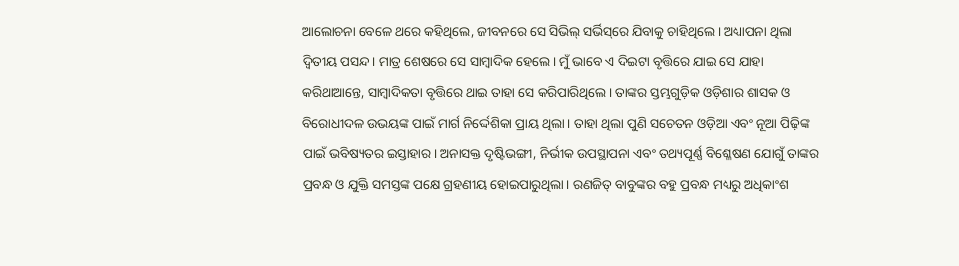ଆଲୋଚନା ବେଳେ ଥରେ କହିଥିଲେ, ଜୀବନରେ ସେ ସିଭିଲ୍‌ ସର୍ଭିସ୍‌ରେ ଯିବାକୁ ଚାହିଥିଲେ। ଅଧ୍ୟାପନା ଥିଲା ଦ୍ବିତୀୟ ପସନ୍ଦ। ମାତ୍ର ଶେଷରେ ସେ ସାମ୍ବାଦିକ ହେଲେ। ମୁଁ ଭାବେ ଏ ଦିଇଟା ବୃତ୍ତିରେ ଯାଇ ସେ ଯାହା କରିଥାଆନ୍ତେ, ସାମ୍ବାଦିକତା ବୃତ୍ତିରେ ଥାଇ ତାହା ସେ କରିପାରିଥିଲେ। ତାଙ୍କର ସ୍ତମ୍ଭଗୁଡ଼ିକ ଓଡ଼ିଶାର ଶାସକ ଓ ବିରୋଧୀଦଳ ଉଭୟଙ୍କ ପାଇଁ ମାର୍ଗ ନିର୍ଦ୍ଦେଶିକା ପ୍ରାୟ ଥିଲା। ତାହା ଥିଲା ପୁଣି ସଚେତନ ଓଡ଼ିଆ ଏବଂ ନୂଆ ପିଢ଼ିଙ୍କ ପାଇଁ ଭବିଷ୍ୟତର ଇସ୍ତାହାର। ଅନାସକ୍ତ ଦୃଷ୍ଟିଭଙ୍ଗୀ, ନିର୍ଭୀକ ଉପସ୍ଥାପନା ଏବଂ ତଥ୍ୟପୂର୍ଣ୍ଣ ବିଶ୍ଳେଷଣ ଯୋଗୁଁ ତାଙ୍କର ପ୍ରବନ୍ଧ ଓ ଯୁକ୍ତି ସମସ୍ତଙ୍କ ପକ୍ଷେ ଗ୍ରହଣୀୟ ହୋଇପାରୁଥିଲା। ରଣଜିତ୍‌ ବାବୁଙ୍କର ବହୁ ପ୍ରବନ୍ଧ ମଧ୍ୟରୁ ଅଧିକାଂଶ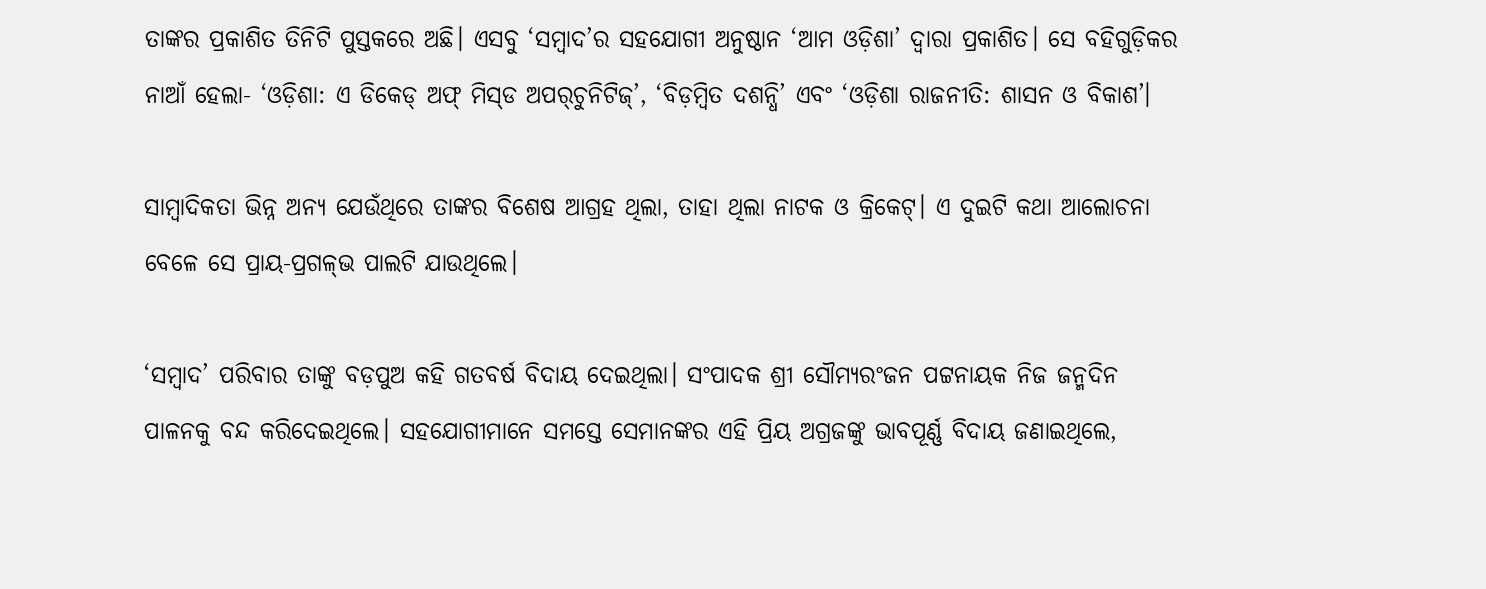ତାଙ୍କର ପ୍ରକାଶିତ ତିନିଟି ପୁସ୍ତକରେ ଅଛି। ଏସବୁ ‘ସମ୍ବାଦ’ର ସହଯୋଗୀ ଅନୁଷ୍ଠାନ ‘ଆମ ଓଡ଼ିଶା’ ଦ୍ବାରା ପ୍ରକାଶିତ। ସେ ବହିଗୁଡ଼ିକର ନାଆଁ ହେଲା- ‘ଓଡ଼ିଶା: ଏ ଡିକେଡ୍‌ ଅଫ୍‌ ମିସ୍‌ଡ ଅପର୍‌ଚୁନିଟିଜ୍‌’, ‘ବିଡ଼ମ୍ବିତ ଦଶନ୍ଧି’ ଏବଂ ‘ଓଡ଼ିଶା ରାଜନୀତି: ଶାସନ ଓ ବିକାଶ’।

ସାମ୍ବାଦିକତା ଭିନ୍ନ ଅନ୍ୟ ଯେଉଁଥିରେ ତାଙ୍କର ବିଶେଷ ଆଗ୍ରହ ଥିଲା, ତାହା ଥିଲା ନାଟକ ଓ କ୍ରିକେଟ୍‌। ଏ ଦୁଇଟି କଥା ଆଲୋଚନା ବେଳେ ସେ ପ୍ରାୟ-ପ୍ରଗଳ୍‌ଭ ପାଲଟି ଯାଉଥିଲେ।

‘ସମ୍ବାଦ’ ପରିବାର ତାଙ୍କୁ ବଡ଼ପୁଅ କହି ଗତବର୍ଷ ବିଦାୟ ଦେଇଥିଲା। ସଂପାଦକ ଶ୍ରୀ ସୌମ୍ୟରଂଜନ ପଟ୍ଟନାୟକ ନିଜ ଜନ୍ମଦିନ ପାଳନକୁ ବନ୍ଦ କରିଦେଇଥିଲେ। ସହଯୋଗୀମାନେ ସମସ୍ତେ ସେମାନଙ୍କର ଏହି ପ୍ରିୟ ଅଗ୍ରଜଙ୍କୁ ଭାବପୂର୍ଣ୍ଣ ବିଦାୟ ଜଣାଇଥିଲେ,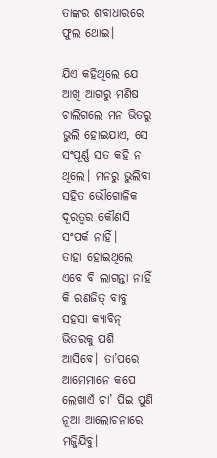ତାଙ୍କର ଶବାଧାରରେ ଫୁଲ ଥୋଇ।

ଯିଏ କହିଥିଲେ ଯେ ଆଖି ଆଗରୁ ମଣିଷ ଚାଲିଗଲେ ମନ ଭିତରୁ ଭୁଲି ହୋଇଯାଏ, ସେ ସଂପୂର୍ଣ୍ଣ ସତ କହି ନ ଥିଲେ। ମନରୁ ଭୁଲିବା ସହିତ ଭୌଗୋଳିକ ଦୂରତ୍ବର କୌଣସି ସଂପର୍କ ନାହିଁ। ତାହା ‌ହୋଇଥିଲେ ଏବେ ବି ଲାଗନ୍ତା ନାହିଁ କି ରଣଜିତ୍‌ ବାବୁ ସହସା କ୍ୟାବିନ୍‌ ଭିତରକୁ ପଶି ଆସିବେ। ତା’ପରେ ଆମେମାନେ କପେ ଲେଖାଏଁ ଚା’ ପିଇ ପୁଣି ନୂଆ ଆଲୋଚନାରେ ମଜ୍ଜିଯିବୁ।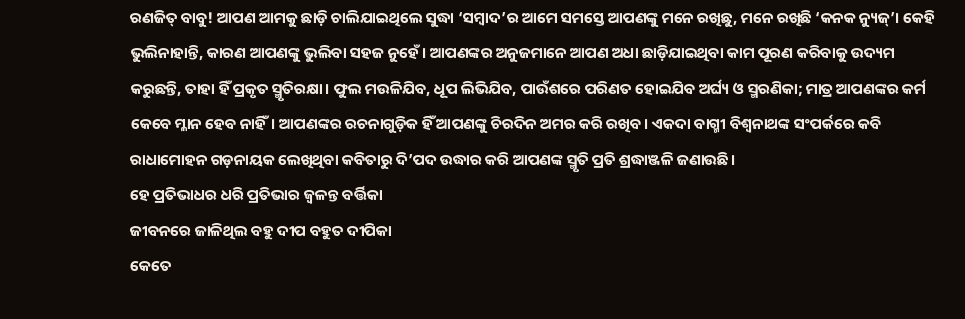ରଣଜିତ୍‌ ବାବୁ! ଆପଣ ଆମକୁ ଛାଡ଼ି ଚାଲିଯାଇଥିଲେ ସୁଦ୍ଧା ‘ସମ୍ବାଦ’ର ଆମେ ସମସ୍ତେ ଆପଣଙ୍କୁ ମନେ ରଖିଛୁ, ମନେ ରଖିଛି ‘କନକ ନ୍ୟୁଜ୍‌’। କେହି ଭୁଲିନାହାନ୍ତି, କାରଣ ଆପଣଙ୍କୁ ଭୁଲିବା ସହଜ ନୁହେଁ। ଆପଣଙ୍କର ଅନୁଜମାନେ ଆପଣ ଅଧା ଛାଡ଼ିଯାଇଥିବା କାମ ପୂରଣ କରିବାକୁ ଉଦ୍ୟମ କରୁଛନ୍ତି, ତାହା ହିଁ ପ୍ରକୃତ ସ୍ମୃତିରକ୍ଷା। ଫୁଲ ମଉଳିଯିବ, ଧୂପ ଲିଭିଯିବ, ପାଉଁଶରେ ପରିଣତ ହୋଇଯିବ ଅର୍ଘ୍ୟ ଓ ସ୍ମରଣିକା; ମାତ୍ର ଆପଣଙ୍କର କର୍ମ କେବେ ମ୍ଳାନ ହେବ ନାହିଁ। ଆପଣଙ୍କର ରଚନାଗୁଡ଼ିକ ହିଁ ଆପଣଙ୍କୁ ଚିରଦିନ ଅମର କରି ରଖିବ। ଏକଦା ବାଗ୍ମୀ ବିଶ୍ବନାଥଙ୍କ ସଂପର୍କରେ କବି ରାଧାମୋହନ ଗଡ଼ନାୟକ ଲେଖିଥିବା କବିତାରୁ ଦି’ପଦ ଉଦ୍ଧାର କରି ଆପଣଙ୍କ ସ୍ମୃତି ପ୍ରତି ଶ୍ରଦ୍ଧାଞ୍ଜଳି ଜଣାଉଛି।
ହେ ପ୍ରତିଭାଧର ଧରି ପ୍ରତିଭାର ଜ୍ବଳନ୍ତ ବର୍ତ୍ତିକା
ଜୀବନରେ ଜାଳିଥିଲ ବହୁ ଦୀପ ବହୁତ ଦୀପିକା
କେତେ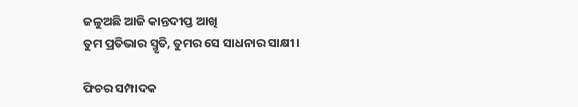ଜଳୁଅଛି ଆଜି କାନ୍ତଦୀପ୍ତ ଆଖି
ତୁମ ପ୍ରତିଭାର ସ୍ମୃତି, ତୁମର ସେ ସାଧନାର ସାକ୍ଷୀ।

ଫିଚର ସମ୍ପାଦକ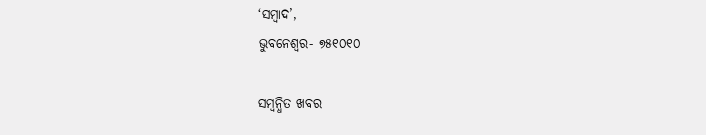‘ସମ୍ବାଦ’,
ଭୁବନେଶ୍ବର- ୭୫୧୦୧୦

ସମ୍ବନ୍ଧିତ ଖବର